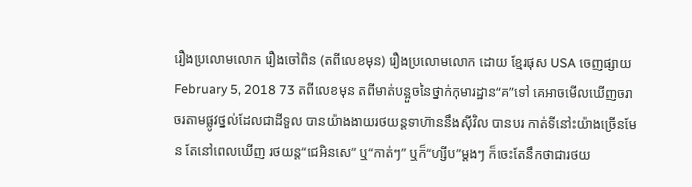រឿងប្រលោមលោក រឿងចៅពិន (តពីលេខមុន) រឿងប្រលោមលោក ដោយ ខ្មែរផុស USA ចេញផ្សាយ February 5, 2018 73 តពីលេខមុន តពីមាត់បន្អួចនៃថ្នាក់កុមារដ្ឋាន“គ”ទៅ គេអាចមើលឃើញចរាចរតាមផ្លូវថ្នល់ដែលជាដីទួល បានយ៉ាងងាយរថយន្តទាហ៊ាននឹងស៊ីវិល បានបរ កាត់ទីនៅះយ៉ាងច្រើនមែន តែនៅពេលឃើញ រថយន្ត“ជេអិនសេ” ឬ“កាត់ៗ” ឬក៏“ហ្សីប”ម្តងៗ ក៏ចេះតែនឹកថាជារថយ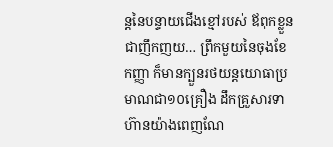ន្តនៃបន្ទាយជើងខ្មៅរបស់ ឪពុកខ្លួនជាញឹកញយ… ព្រឹកមួយនៃចុងខែកញ្ញា ក៏មានក្បួនរថយន្តយោធាប្រមាណជា១០គ្រឿង ដឹកគ្រួសារទាហ៊ានយ៉ាងពេញណែ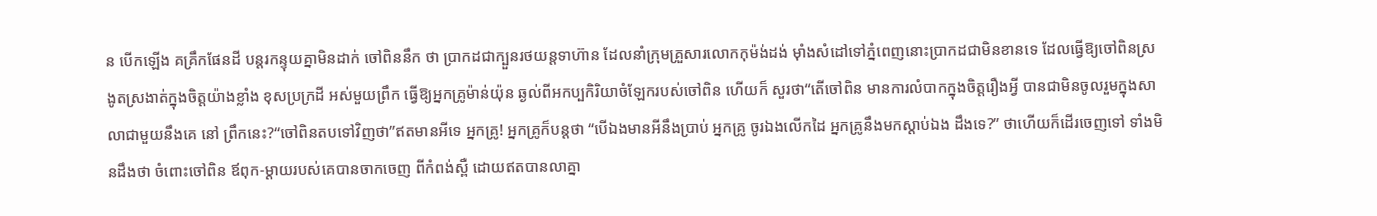ន បើកឡើង គគ្រឹកផែនដី បន្តរកន្ទុយគ្នាមិនដាក់ ចៅពិននឹក ថា ប្រាកដជាក្បួនរថយន្តទាហ៊ាន ដែលនាំក្រុមគ្រួសារលោកកុម៉ង់ដង់ ម៉ាំងសំដៅទៅភ្នំពេញនោះប្រាកដជាមិនខានទេ ដែលធ្វើឱ្យចៅពិនស្រងូតស្រងាត់ក្នុងចិត្តយ៉ាងខ្លាំង ខុសប្រក្រដី អស់មួយព្រឹក ធ្វើឱ្យអ្នកគ្រូម៉ាន់យ៉ុន ឆ្ងល់ពីអកប្បកិរិយាចំឡែករបស់ចៅពិន ហើយក៏ សួរថា“តើចៅពិន មានការលំបាកក្នុងចិត្តរឿងអ្វី បានជាមិនចូលរួមក្នុងសាលាជាមួយនឹងគេ នៅ ព្រឹកនេះ?“ចៅពិនតបទៅវិញថា”ឥតមានអីទេ អ្នកគ្រូ! អ្នកគ្រូក៏បន្តថា “បើឯងមានអីនឹងប្រាប់ អ្នកគ្រូ ចូរឯងលើកដៃ អ្នកគ្រូនឹងមកស្តាប់ឯង ដឹងទេ?” ថាហើយក៏ដើរចេញទៅ ទាំងមិនដឹងថា ចំពោះចៅពិន ឪពុក-ម្តាយរបស់គេបានចាកចេញ ពីកំពង់ស្ពឺ ដោយឥតបានលាគ្នា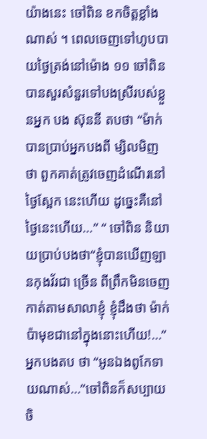យ៉ាងនេះ ចៅពិន ខកចិត្តខ្លាំងណាស់ ។ ពេលចេញទៅហូបបាយថ្ងៃត្រង់នៅម៉ោង ១១ ចៅពិនបានសួរសំនួរទៅបងស្រីរបស់ខ្លួនអ្នក បង ស៊ុននី តបថា “ម៉ាក់បានប្រាប់អ្នកបងពី ម្សិលមិញថា ពួកគាត់ត្រូវចេញដំណើរនៅថ្ងៃស្អែក នេះហើយ ដូច្នេះគឺនៅថ្ងៃនេះហើយ…” “ ចៅពិន និយាយប្រាប់បងថា“ខ្ញុំបានឃើញឡានកុងវ័រជា ច្រើន ពីព្រឹកមិនចេញកាត់តាមសាលាខ្ញុំ ខ្ញុំដឹងថា ម៉ាក់ប៉ាមុខជានៅក្នុងនោះហើយ!…” អ្នកបងតប ថា “អូនឯងពូកែទាយណាស់…”ចៅពិនក៏សប្បាយ ចិ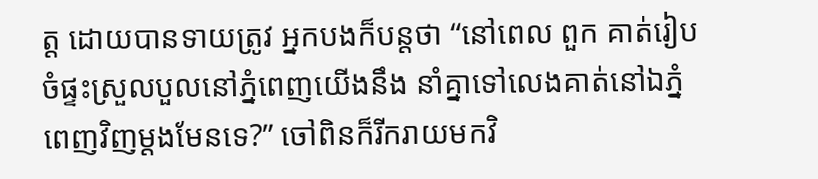ត្ត ដោយបានទាយត្រូវ អ្នកបងក៏បន្តថា “នៅពេល ពួក គាត់រៀបចំផ្ទះស្រួលបួលនៅភ្នំពេញយើងនឹង នាំគ្នាទៅលេងគាត់នៅឯភ្នំពេញវិញម្តងមែនទេ?” ចៅពិនក៏រីករាយមកវិ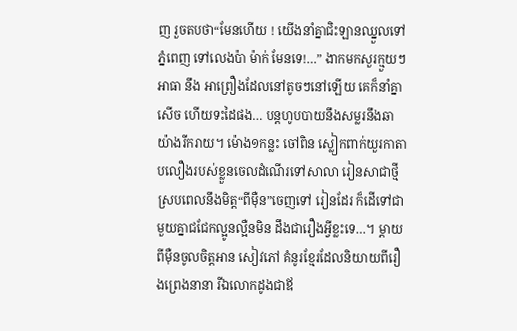ញ រួចតបថា“មែនហើយ ! យើងនាំគ្នាជិះឡានឈ្នួលទៅភ្នំពេញ ទៅលេងប៉ា ម៉ាក់ មែនទេ!…” ងាកមកសួរក្មួយៗ អាធា នឹង អាព្រឿងដែលនៅតូចៗនៅឡើយ គេក៏នាំគ្នាសើច ហើយទះដៃផង… បន្តហូបបាយនឹងសម្លរនឹងឆា យ៉ាងរីករាយ។ ម៉ោង១កន្លះ ចៅពិន ស្លៀកពាក់យួរកាតាបលឿងរបស់ខ្លួនចេលដំណើរទៅសាលា រៀនសាជាថ្មី ស្របពេលនឹងមិត្ត“ពីម៉ឺន”ចេញទៅ រៀនដែរ ក៏ដើទៅជាមួយគ្នាជជែកល្អូនល្អឺនមិន ដឹងជារឿងអ្វីខ្លះទេ…។ ម្តាយពីម៉ឺនចូលចិត្តអាន សៀវភៅ គំនូរខ្មែរដែលនិយាយពីរឿងព្រេងនានា រីឯលោកដូងជាឪ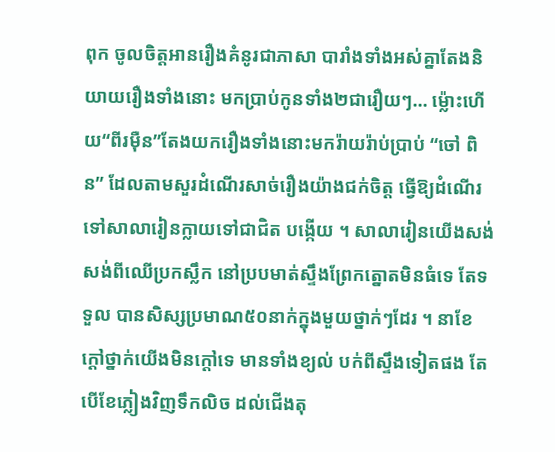ពុក ចូលចិត្តអានរឿងគំនូរជាភាសា បារាំងទាំងអស់គ្នាតែងនិយាយរឿងទាំងនោះ មកប្រាប់កូនទាំង២ជារឿយៗ… ម៉្លោះហើយ“ពីរម៉ឺន”តែងយករឿងទាំងនោះមករ៉ាយរ៉ាប់ប្រាប់ “ចៅ ពិន” ដែលតាមសួរដំណើរសាច់រឿងយ៉ាងជក់ចិត្ត ធ្វើឱ្យដំណើរទៅសាលារៀនក្លាយទៅជាជិត បង្កើយ ។ សាលារៀនយើងសង់សង់ពីឈើប្រកស្លឹក នៅប្របមាត់ស្ទឹងព្រែកត្នោតមិនធំទេ តែទទួល បានសិស្សប្រមាណ៥០នាក់ក្នុងមួយថ្នាក់ៗដែរ ។ នាខែក្តៅថ្នាក់យើងមិនក្តៅទេ មានទាំងខ្យល់ បក់ពីស្ទឹងទៀតផង តែបើខែភ្លៀងវិញទឹកលិច ដល់ជើងតុ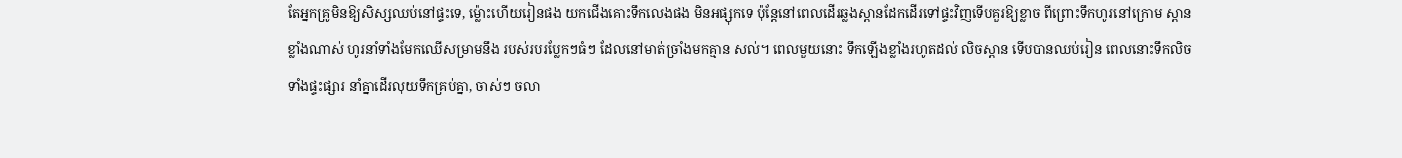តែអ្នកគ្រូមិនឱ្យសិស្សឈប់នៅផ្ទះទេ, ម៉្លោះហើយរៀនផង យកជើងគោះទឹកលេងផង មិនអផ្សុកទេ ប៉ុន្តែនៅពេលដើរឆ្លងស្ពានដែកដើរទៅផ្ទះវិញទើបគួរឱ្យខ្លាច ពីព្រោះទឹកហូរនៅក្រោម ស្ពានខ្លាំងណាស់ ហូរនាំទាំងមែកឈើសម្រាមនឹង របស់របរប្លែកៗធំៗ ដែលនៅមាត់ច្រាំងមកគ្មាន សល់។ ពេលមួយនោះ ទឹកឡើងខ្លាំងរហូតដល់ លិចស្ពាន ទើបបានឈប់រៀន ពេលនោះទឹកលិច ទាំងផ្ទះផ្សារ នាំគ្នាដើរលុយទឹកគ្រប់គ្នា, ចាស់ៗ ចលា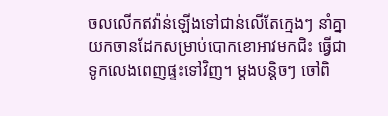ចលលើកឥវ៉ាន់ឡើងទៅជាន់លើតែក្មេងៗ នាំគ្នាយកចានដែកសម្រាប់បោកខោអាវមកជិះ ធ្វើជាទូកលេងពេញផ្ទះទៅវិញ។ ម្តងបន្តិចៗ ចៅពិ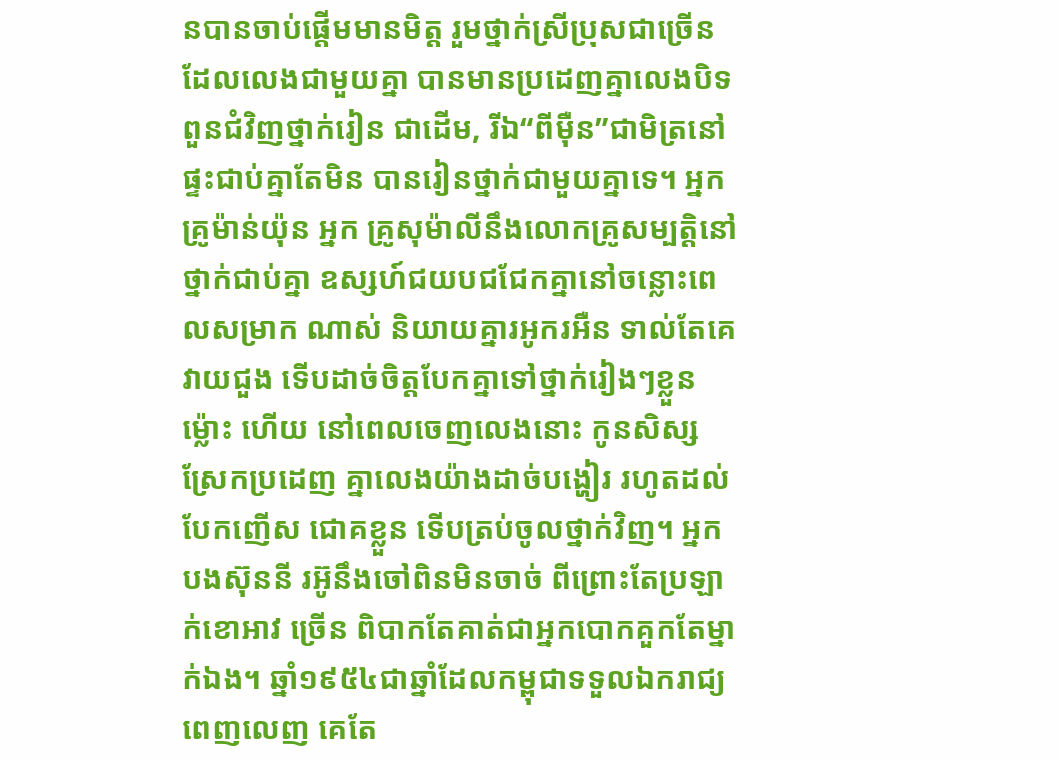នបានចាប់ផ្តើមមានមិត្ត រួមថ្នាក់ស្រីប្រុសជាច្រើន ដែលលេងជាមួយគ្នា បានមានប្រដេញគ្នាលេងបិទពួនជំវិញថ្នាក់រៀន ជាដើម, រីឯ“ពីម៉ឺន”ជាមិត្រនៅផ្ទះជាប់គ្នាតែមិន បានរៀនថ្នាក់ជាមួយគ្នាទេ។ អ្នកគ្រូម៉ាន់យ៉ុន អ្នក គ្រូសុម៉ាលីនឹងលោកគ្រូសម្បត្តិនៅថ្នាក់ជាប់គ្នា ឧស្សហ៍ជយបជជែកគ្នានៅចន្លោះពេលសម្រាក ណាស់ និយាយគ្នារអូករអឺន ទាល់តែគេវាយជួង ទើបដាច់ចិត្តបែកគ្នាទៅថ្នាក់រៀងៗខ្លួន ម៉្លោះ ហើយ នៅពេលចេញលេងនោះ កូនសិស្សស្រែកប្រដេញ គ្នាលេងយ៉ាងដាច់បង្ហៀរ រហូតដល់បែកញើស ជោគខ្លួន ទើបត្រប់ចូលថ្នាក់វិញ។ អ្នកបងស៊ុននី រអ៊ូនឹងចៅពិនមិនចាច់ ពីព្រោះតែប្រឡាក់ខោអាវ ច្រើន ពិបាកតែគាត់ជាអ្នកបោកគួកតែម្នាក់ឯង។ ឆ្នាំ១៩៥៤ជាឆ្នាំដែលកម្ពុជាទទួលឯករាជ្យពេញលេញ គេតែ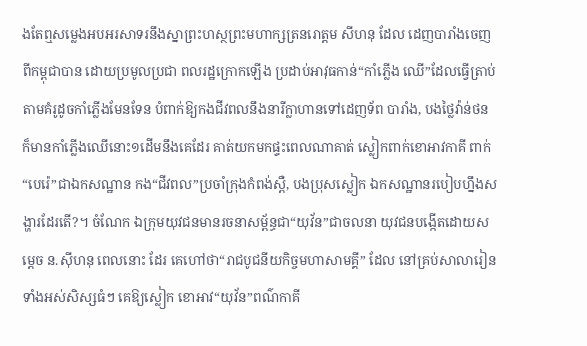ងតែឮសម្លេងអបអរសាទរនឹងស្នាព្រះហស្ថព្រះមហាក្សត្រនរោត្តម សីហនុ ដែល ដេញបារាំងចេញពីកម្ពុជាបាន ដោយប្រមូលប្រជា ពលរដ្ឋក្រោកឡើង ប្រដាប់អាវុធកាន់“កាំភ្លើង ឈើ”ដែលធ្វើត្រាប់តាមគំរូដូចកាំភ្លើងមែនទែន បំពាក់ឱ្យកងជីវពលនឹងនារីក្លាហានទៅដេញទ័ព បារាំង, បងថ្លៃវ៉ាន់ថន ក៏មានកាំភ្លើងឈើនោះ១ដើមនឹងគេដែរ គាត់យកមកផ្ទះពេលណាគាត់ ស្លៀកពាក់ខោអាវកាគី ពាក់“បេរ៉េ”ជាឯកសណ្ឋាន កង“ជីវពល”ប្រចាំក្រុងកំពង់ស្ពឺ, បងប្រុសស្លៀក ឯកសណ្ឋានរបៀបហ្នឹងសង្ហារដែរតើ?។ ចំណែក ឯក្រុមយុវជនមានរចនាសម្ព័ន្ធជា“យុវ័ន”ជាចលនា យុវជនបង្កើតដោយសម្តេច ន.ស៊ីហនុ ពេលនោះ ដែរ គេហៅថា“រាជបូជនីយកិច្ចមហាសាមគ្គី” ដែល នៅគ្រប់សាលារៀនទាំងអស់សិស្សធំៗ គេឱ្យស្លៀក ខោអាវ“យុវ័ន”ពណ៌កាគី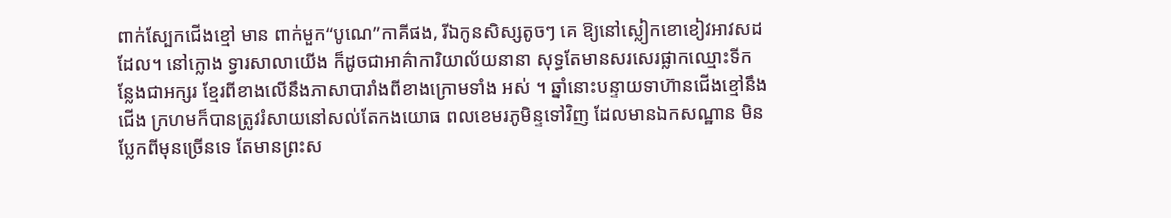ពាក់ស្បែកជើងខ្មៅ មាន ពាក់មួក“បូណេ”កាគីផង, រីឯកូនសិស្សតូចៗ គេ ឱ្យនៅស្លៀកខោខៀវអាវសដដែល។ នៅក្លោង ទ្វារសាលាយើង ក៏ដូចជាអាគ៌ាការិយាល័យនានា សុទ្ធតែមានសរសេរផ្លាកឈ្មោះទីកន្លែងជាអក្សរ ខ្មែរពីខាងលើនឹងភាសាបារាំងពីខាងក្រោមទាំង អស់ ។ ឆ្នាំនោះបន្ទាយទាហ៊ានជើងខ្មៅនឹងជើង ក្រហមក៏បានត្រូវរំសាយនៅសល់តែកងយោធ ពលខេមរភូមិន្ទទៅវិញ ដែលមានឯកសណ្ឋាន មិនប្លែកពីមុនច្រើនទេ តែមានព្រះស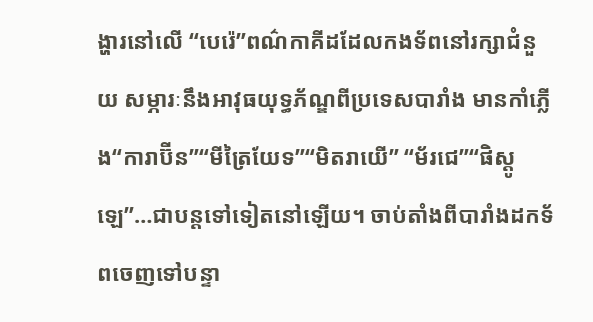ង្ហារនៅលើ “បេរ៉េ”ពណ៌កាគីដដែលកងទ័ពនៅរក្សាជំនួយ សម្ភារៈនឹងអាវុធយុទ្ធភ័ណ្ឌពីប្រទេសបារាំង មានកាំភ្លើង“ការាប៊ីន”“មីត្រៃយែទ”“មិតរាយើ” “ម័រជេ”“ផិស្តូឡេ”…ជាបន្តទៅទៀតនៅឡើយ។ ចាប់តាំងពីបារាំងដកទ័ពចេញទៅបន្ទា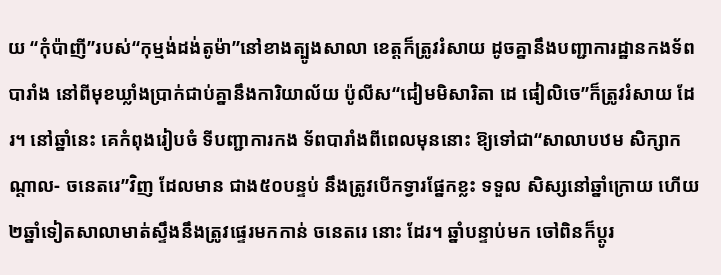យ “កុំប៉ាញី”របស់“កុម្មង់ដង់តូម៉ា”នៅខាងត្បូងសាលា ខេត្តក៏ត្រូវរំសាយ ដូចគ្នានឹងបញ្ជាការដ្ឋានកងទ័ព បារាំង នៅពីមុខឃ្លាំងប្រាក់ជាប់គ្នានឹងការិយាល័យ ប៉ូលីស“ជៀមមិសារិតា ដេ ផៀលិចេ”ក៏ត្រូវរំសាយ ដែរ។ នៅឆ្នាំនេះ គេកំពុងរៀបចំ ទីបញ្ជាការកង ទ័ពបារាំងពីពេលមុននោះ ឱ្យទៅជា“សាលាបឋម សិក្សាកណ្តាល- ចនេតរេ”វិញ ដែលមាន ជាង៥០បន្ទប់ នឹងត្រូវបើកទ្វារផ្នែកខ្លះ ទទួល សិស្សនៅឆ្នាំក្រោយ ហើយ២ឆ្នាំទៀតសាលាមាត់ស្ទឹងនឹងត្រូវផ្ទេរមកកាន់ ចនេតរេ នោះ ដែរ។ ឆ្នាំបន្ទាប់មក ចៅពិនក៏ប្តូរ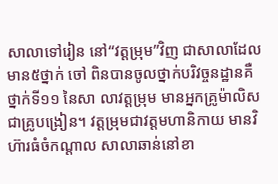សាលាទៅរៀន នៅ“វត្តម្រុម”វិញ ជាសាលាដែលមាន៥ថ្នាក់ ចៅ ពិនបានចូលថ្នាក់បរិវច្ចនដ្ឋានគឺថ្នាក់ទី១១ នៃសា លាវត្តម្រុម មានអ្នកគ្រូម៉ាលិសជាគ្រូបង្រៀន។ វត្តម្រុមជាវត្តមហានិកាយ មានវិហ៊ារធំចំកណ្តាល សាលាឆាន់នៅខា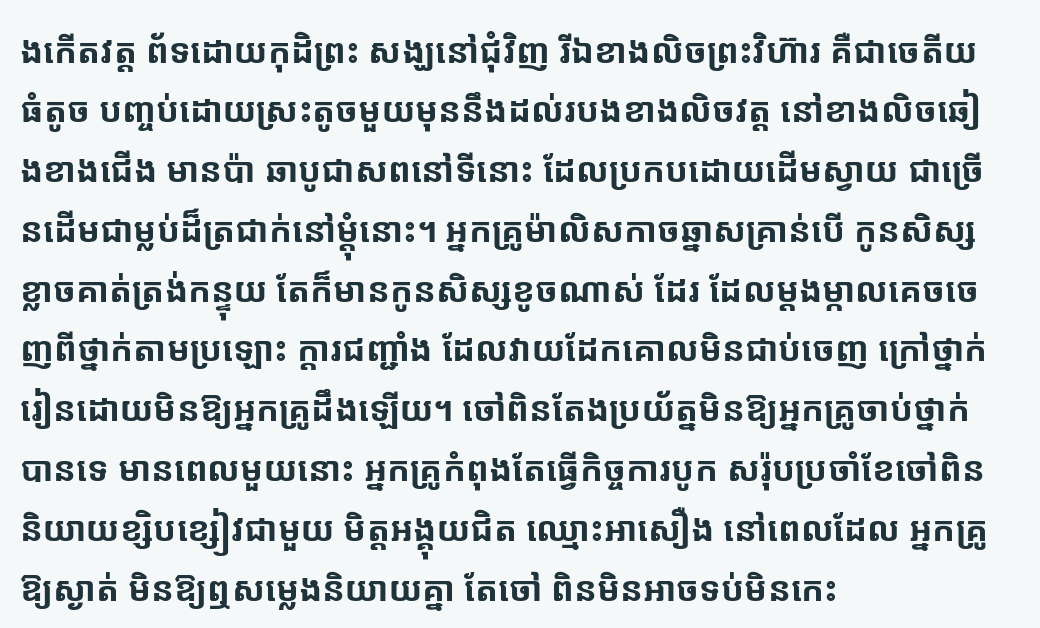ងកើតវត្ត ព័ទដោយកុដិព្រះ សង្ឃនៅជុំវិញ រីឯខាងលិចព្រះវិហ៊ារ គឺជាចេតីយ ធំតូច បញ្ចប់ដោយស្រះតូចមួយមុននឹងដល់របងខាងលិចវត្ត នៅខាងលិចឆៀងខាងជើង មានប៉ា ឆាបូជាសពនៅទីនោះ ដែលប្រកបដោយដើមស្វាយ ជាច្រើនដើមជាម្លប់ដ៏ត្រជាក់នៅម្តុំនោះ។ អ្នកគ្រូម៉ាលិសកាចឆ្នាសគ្រាន់បើ កូនសិស្ស ខ្លាចគាត់ត្រង់កន្ទុយ តែក៏មានកូនសិស្សខូចណាស់ ដែរ ដែលម្តងម្កាលគេចចេញពីថ្នាក់តាមប្រឡោះ ក្តារជញ្ជាំង ដែលវាយដែកគោលមិនជាប់ចេញ ក្រៅថ្នាក់រៀនដោយមិនឱ្យអ្នកគ្រូដឹងឡើយ។ ចៅពិនតែងប្រយ័ត្នមិនឱ្យអ្នកគ្រូចាប់ថ្នាក់បានទេ មានពេលមួយនោះ អ្នកគ្រូកំពុងតែធ្វើកិច្ចការបូក សរ៉ុបប្រចាំខែចៅពិននិយាយខ្សិបខ្សៀវជាមួយ មិត្តអង្គុយជិត ឈ្មោះអាសឿង នៅពេលដែល អ្នកគ្រូឱ្យស្ងាត់ មិនឱ្យឮសម្លេងនិយាយគ្នា តែចៅ ពិនមិនអាចទប់មិនកេះ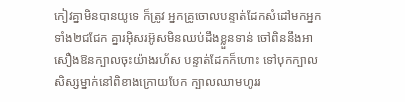កៀវគ្នាមិនបានយូទេ ក៏ត្រូវ អ្នកគ្រូចោលបន្ទាត់ដែកសំដៅមកអ្នកទាំង២ជជែក គ្នារអ៊ិសរអ៊ូសមិនឈប់ដឹងខ្លួនទាន់ ចៅពិននឹងអាសឿងឱនក្បាលចុះយ៉ាងរហ័ស បន្ទាត់ដែកក៏ហោះ ទៅបុកក្បាលសិស្សម្នាក់នៅពិខាងក្រោយបែក ក្បាលឈាមហូររ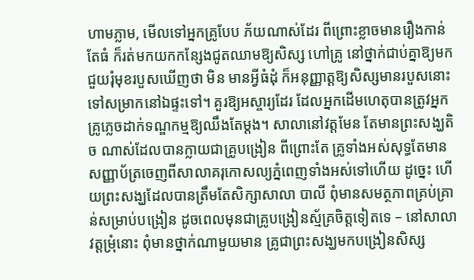ហាមភ្លាម, មើលទៅអ្នកគ្រូបែប ភ័យណាស់ដែរ ពីព្រោះខ្លាចមានរឿងកាន់តែធំ ក៏រត់មកយកកន្សែងជូតឈាមឱ្យសិស្ស ហៅគ្រូ នៅថ្នាក់ជាប់គ្នាឱ្យមកជួយរុំមុខរបួសឃើញថា មិន មានអ្វីធំដុំ ក៏អនុញ្ញាត្តឱ្យសិស្សមានរបួសនោះទៅសម្រាកនៅឯផ្ទះទៅ។ គួរឱ្យអស្ចារ្យដែរ ដែលអ្នកដើមហេតុបានត្រូវអ្នកគ្រូភ្លេចដាក់ទណ្ឌកម្មឱ្យឈឹងតែម្តង។ សាលានៅវត្តមែន តែមានព្រះសង្ឃតិច ណាស់ដែលបានក្លាយជាគ្រូបង្រៀន ពីព្រោះតែ គ្រូទាំងអស់សុទ្ធតែមានសញ្ញាប័ត្រចេញពីសាលាគរុកោសល្យភ្នំពេញទាំងអស់ទៅហើយ ដូច្នេះ ហើយព្រះសង្ឃដែលបានត្រឹមតែសិក្សាសាលា បាលី ពុំមានសមត្ថភាពគ្រប់គ្រាន់សម្រាប់បង្រៀន ដូចពេលមុនជាគ្រូបង្រៀនស្ម័គ្រចិត្តទៀតទេ – នៅសាលាវត្តម្រុំនោះ ពុំមានថ្នាក់ណាមួយមាន គ្រូជាព្រះសង្ឃមកបង្រៀនសិស្ស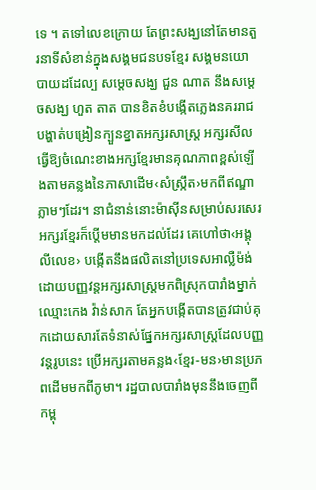ទេ ។ តទៅលេខក្រោយ តែព្រះសង្ឃនៅតែមានតួរនាទីសំខាន់ក្នុងសង្គមជនបទខ្មែរ សង្គមនយោបាយដដែល្ប សម្តេចសង្ឃ ជួន ណាត នឹងសម្តេចសង្ឃ ហួត តាត បានខិតខំបង្កើតភ្លេងនគររាជ បង្ហាត់បង្រៀនក្បួនខ្នាតអក្សរសាស្ត្រ អក្សរសីល ធ្វើឱ្យចំណេះខាងអក្សខ្មែរមានគុណភាពខ្ពស់ឡើងតាមគន្លងនៃភាសាដើម‹សំស្ក្រឹត›មកពីឥណ្ឌាភ្លាមៗដែរ។ នាជំនាន់នោះម៉ាស៊ីនសម្រាប់សរសេរអក្សរខ្មែរក៏ប្តើមមានមកដល់ដែរ គេហៅថា‹អង្គុលីលេខ› បង្កើតនឹងផលិតនៅប្រទេសអាល្លឺម៉ង់ ដោយបញ្ញវន្តអក្សរសាស្ត្រមកពិស្រុកបារាំងម្នាក់ ឈ្មោះកេង វ៉ាន់សាក តែអ្នកបង្កើតបានត្រូវជាប់គុកដោយសារតែទំនាស់ផ្នែកអក្សរសាស្ត្រដែលបញ្ញវន្តរូបនេះ ប្រើអក្សរតាមគន្លង‹ខ្មែរ-មន›មានប្រភពដើមមកពីភូមា។ រដ្ឋបាលបារាំងមុននឹងចេញពីកម្ពុ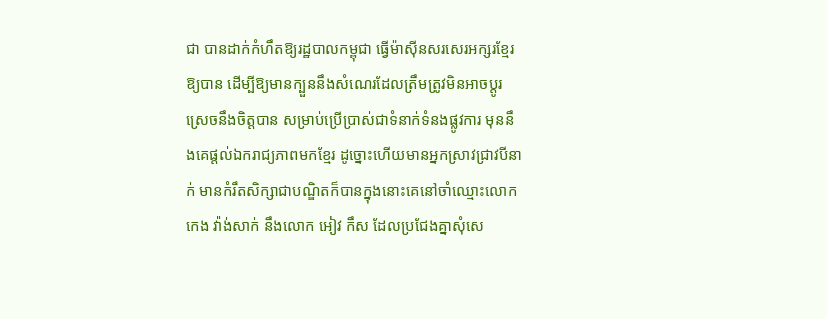ជា បានដាក់កំហឹតឱ្យរដ្ឋបាលកម្ពុជា ធ្វើម៉ាស៊ីនសរសេរអក្សរខ្មែរឱ្យបាន ដើម្បីឱ្យមានក្បួននឹងសំណេរដែលត្រឹមត្រូវមិនអាចប្តូរស្រេចនឹងចិត្តបាន សម្រាប់ប្រើប្រាស់ជាទំនាក់ទំនងផ្លូវការ មុននឹងគេផ្តល់ឯករាជ្យភាពមកខ្មែរ ដូច្នោះហើយមានអ្នកស្រាវជ្រាវបីនាក់ មានកំរឹតសិក្សាជាបណ្ឌិតក៏បានក្នុងនោះគេនៅចាំឈ្មោះលោក កេង វ៉ាង់សាក់ នឹងលោក អៀវ កឹស ដែលប្រជែងគ្នាសុំសេ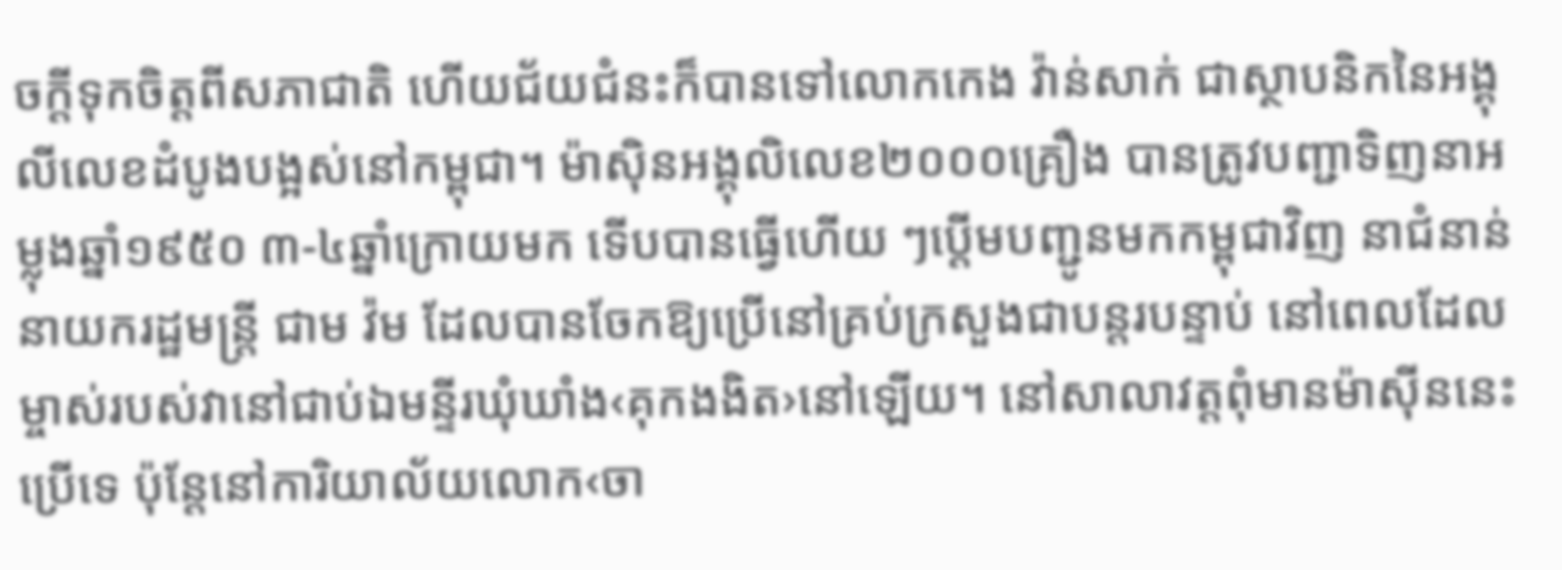ចក្តីទុកចិត្តពីសភាជាតិ ហើយជ័យជំនះក៏បានទៅលោកកេង វ៉ាន់សាក់ ជាស្ថាបនិកនៃអង្គុលីលេខដំបូងបង្អស់នៅកម្ពុជា។ ម៉ាស៊ិនអង្គុលិលេខ២០០០គ្រឿង បានត្រូវបញ្ជាទិញនាអម្លុងឆ្នាំ១៩៥០ ៣-៤ឆ្នាំក្រោយមក ទើបបានធ្វើហើយ ៗប្តើមបញ្ជូនមកកម្ពុជាវិញ នាជំនាន់នាយករដ្ឋមន្ត្រី ជាម វ៉ម ដែលបានចែកឱ្យប្រើនៅគ្រប់ក្រសួងជាបន្តរបន្ទាប់ នៅពេលដែលម្ចាស់របស់វានៅជាប់ឯមន្ទីរឃុំឃាំង‹គុកងងិត›នៅឡើយ។ នៅសាលាវត្តពុំមានម៉ាស៊ីននេះប្រើទេ ប៉ុន្តែនៅការិយាល័យលោក‹ចា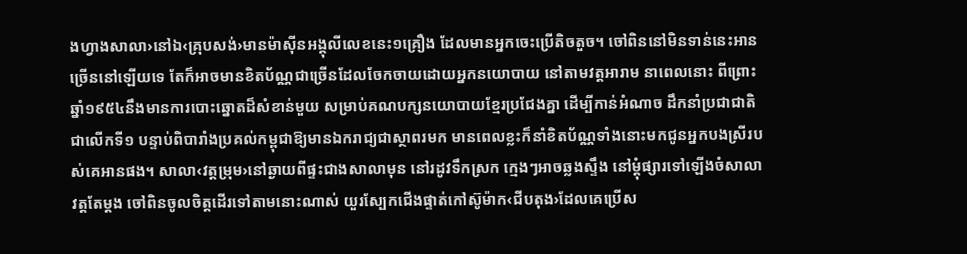ងហ្វាងសាលា›នៅឯ‹គ្រុបសង់›មានម៉ាស៊ីនអង្គុលីលេខនេះ១គ្រឿង ដែលមានអ្នកចេះប្រើតិចតួច។ ចៅពិននៅមិនទាន់នេះអានច្រើននៅឡើយទេ តែក៏អាចមានខិតប័ណ្ណជាច្រើនដែលចែកចាយដោយអ្នកនយោបាយ នៅតាមវត្តអារាម នាពេលនោះ ពីព្រោះឆ្នាំ១៩៥៤នឹងមានការបោះឆ្នោតដ៏សំខាន់មួយ សម្រាប់គណបក្សនយោបាយខ្មែរប្រជែងគ្នា ដើម្បីកាន់អំណាច ដឹកនាំប្រជាជាតិជាលើកទី១ បន្ទាប់ពិបារាំងប្រគល់កម្ពុជាឱ្យមានឯករាជ្យជាស្ថាពរមក មានពេលខ្លះក៏នាំខិតប័ណ្ណទាំងនោះមកជូនអ្នកបងស្រីរបស់គេអានផង។ សាលា‹វត្តម្រុម›នៅឆ្ងាយពីផ្ទះជាងសាលាមុន នៅរដូវទឹកស្រក ក្មេងៗអាចឆ្លងស្ទឹង នៅម្តុំផ្សារទៅឡើងចំសាលាវត្តតែម្តង ចៅពិនចូលចិត្តដើរទៅតាមនោះណាស់ យួរស្បែកជើងផ្ទាត់កៅស៊ូម៉ាក‹ជីបតុង›ដែលគេប្រើស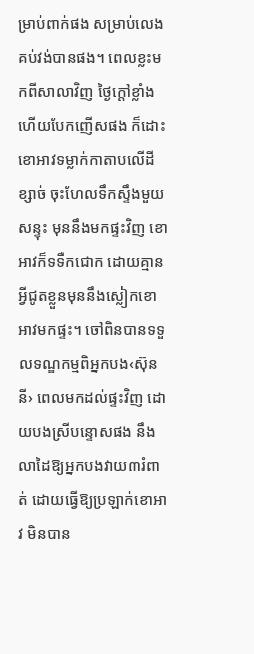ម្រាប់ពាក់ផង សម្រាប់លេងគប់វង់បានផង។ ពេលខ្លះមកពីសាលាវិញ ថ្ងៃក្តៅខ្លាំងហើយបែកញើសផង ក៏ដោះខោអាវទម្លាក់កាតាបលើដីខ្សាច់ ចុះហែលទឹកស្ទឹងមួយសន្ទុះ មុននឹងមកផ្ទះវិញ ខោអាវក៏ទទឺកជោក ដោយគ្មានអ្វីជូតខ្លួនមុននឹងស្លៀកខោអាវមកផ្ទះ។ ចៅពិនបានទទួលទណ្ឌកម្មពិអ្នកបង‹ស៊ុននី› ពេលមកដល់ផ្ទះវិញ ដោយបងស្រីបន្ទោសផង នឹងលាដៃឱ្យអ្នកបងវាយ៣រំពាត់ ដោយធ្វើឱ្យប្រឡាក់ខោអាវ មិនបាន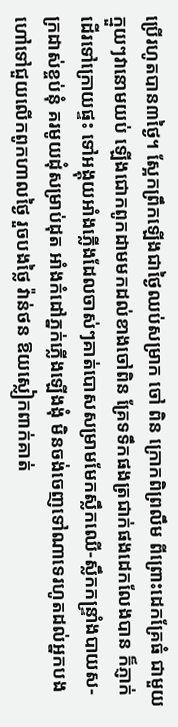ប្រើរហូតបាន៣ថ្ងៃ។ ស្អែកព្រឹកឡើងជាថ្ងៃឈប់សម្រាក ចៅ ពិន ក្រោកពិព្រលឹម ពីព្រោះដេកគ្រែធំ ជាមួយក្មួយៗវានោមយប់ ឡើងជោកពូកដាមមកដល់ខាងចៅពិន គ្រែទទឹកផងត្រជាក់ផងដេកលែងបាន ក៏ភ្ញាក់ដើរទៅក្រោយផ្ទះ ទៅអង្គុយអាំងភ្លើងដែលចាស់ៗគាត់បោសសម្រាមមែកស្លឹកឈើ-ស្លឹកកន្ទ្រាំងបាយស-ក្រដាស់ខ្ចប់នុំ គរមូយដុំសម្រាប់ដុត អាំងកំដៅភ្នក់ភ្លើងឡើងងុំ មិនចង់ចេញទៅណាទេរហូតដល់អ្នកបងហៅទៅជួយលើកពូកហាលថ្ងៃ រួចបងថ្លៃ វ៉ាន់ថន ឱយស្លៀកពាក់គាត់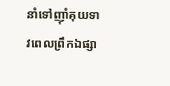នាំទៅញ៉ាំគុយទាវពេលព្រឹកឯផ្សា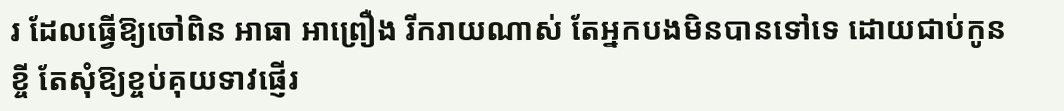រ ដែលធ្វើឱ្យចៅពិន អាធា អាព្រឿង រីករាយណាស់ តែអ្នកបងមិនបានទៅទេ ដោយជាប់កូនខ្ចី តែសុំឱ្យខ្ចប់គុយទាវផ្ញើរ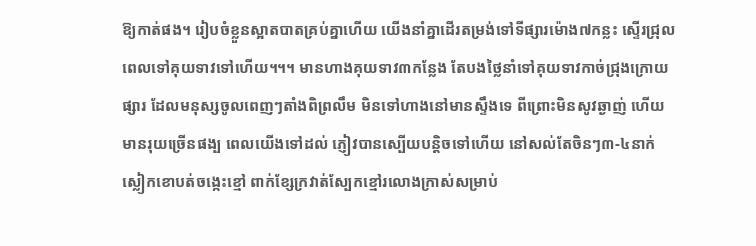ឱ្យកាត់ផង។ រៀបចំខ្លួនស្អាតបាតគ្រប់គ្នាហើយ យើងនាំគ្នាដើរតម្រង់ទៅទីផ្សារម៉ោង៧កន្លះ ស្ទើរជ្រុលពេលទៅគុយទាវទៅហើយ។។។ មានហាងគុយទាវ៣កន្លែង តែបងថ្លៃនាំទៅគុយទាវកាច់ជ្រុងក្រោយផ្សារ ដែលមនុស្សចូលពេញៗតាំងពិព្រលឹម មិនទៅហាងនៅមានស្ទឹងទេ ពីព្រោះមិនសូវឆ្ងាញ់ ហើយមានរុយច្រើនផង្ប ពេលយើងទៅដល់ ភ្ញៀវបានស្បើយបន្តិចទៅហើយ នៅសល់តែចិនៗ៣-៤នាក់ស្លៀកខោបត់ចង្កេះខ្មៅ ពាក់ខ្សែក្រវាត់ស្បែកខ្មៅរលោងក្រាស់សម្រាប់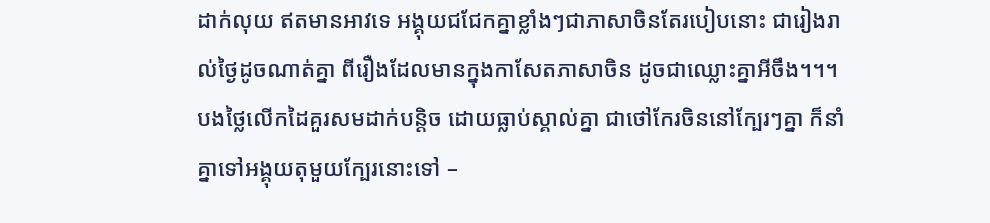ដាក់លុយ ឥតមានអាវទេ អង្គុយជជែកគ្នាខ្លាំងៗជាភាសាចិនតែរបៀបនោះ ជារៀងរាល់ថ្ងៃដូចណាត់គ្នា ពីរឿងដែលមានក្នុងកាសែតភាសាចិន ដូចជាឈ្លោះគ្នាអីចឹង។។។ បងថ្លៃលើកដៃគួរសមដាក់បន្តិច ដោយធ្លាប់ស្គាល់គ្នា ជាថៅកែរចិននៅក្បែរៗគ្នា ក៏នាំគ្នាទៅអង្គុយតុមួយក្បែរនោះទៅ –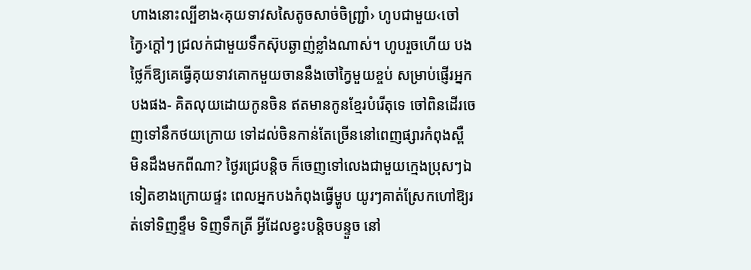ហាងនោះល្បីខាង‹គុយទាវសសៃតូចសាច់ចិញ្ជ្រាំ› ហូបជាមួយ‹ចៅក្វៃ›ក្តៅៗ ជ្រលក់ជាមួយទឹកស៊ុបឆ្ងាញ់ខ្លាំងណាស់។ ហូបរួចហើយ បងថ្លៃក៏ឱ្យគេធ្វើគុយទាវគោកមួយចាននឹងចៅក្វៃមួយខ្ចប់ សម្រាប់ផ្ញើរអ្នកបងផង- គិតលុយដោយកូនចិន ឥតមានកូនខ្មែរបំរើតុទេ ចៅពិនដើរចេញទៅនឹកថយក្រោយ ទៅដល់ចិនកាន់តែច្រើននៅពេញផ្សារកំពុងស្ពឺ មិនដឹងមកពីណា? ថ្ងៃរជ្រេបន្តិច ក៏ចេញទៅលេងជាមួយក្មេងប្រុសៗឯទៀតខាងក្រោយផ្ទះ ពេលអ្នកបងកំពុងធ្វើម្ហូប យូរៗគាត់ស្រែកហៅឱ្យរត់ទៅទិញខ្ទឹម ទិញទឹកត្រី អ្វីដែលខ្វះបន្តិចបន្ទួច នៅ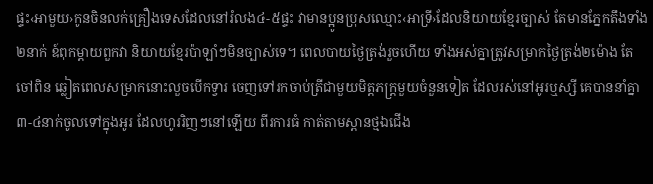ផ្ទះ‹អាមួយ›កូនចិនលក់គ្រឿងទេសដែលនៅរំលង៤-៥ផ្ទះ វាមានប្អូនប្រុសឈ្មោះ‹អាទ្រី›ដែលនិយាយខ្មែរច្បាស់ តែមានភ្នែកតឹងទាំង២នាក់ ឧ៍ពុកម្តាយពួកវា និយាយខ្មែរប៉ាឡាំៗមិនច្បាស់ទេ។ ពេលបាយថ្ងៃត្រង់រួចហើយ ទាំងអស់គ្នាត្រូវសម្រាកថ្ងៃត្រង់២ម៉ោង តែចៅពិន ឆ្លៀតពេលសម្រាកនោះលួចបើកទ្វារ ចេញទៅរកចាប់ត្រីជាមួយមិត្តភក្ត្រមួយចំនួនទៀត ដែលរស់នៅអូរឬស្សី គេបាននាំគ្នា៣-៤នាក់ចូលទៅក្នុងអូរ ដែលហូររិញៗនៅឡើយ ពីរការធំ កាត់តាមស្ពានថ្មឯជើង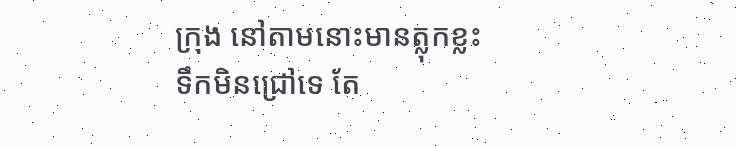ក្រុង នៅតាមនោះមានត្លុកខ្លះ ទឹកមិនជ្រៅទេ តែ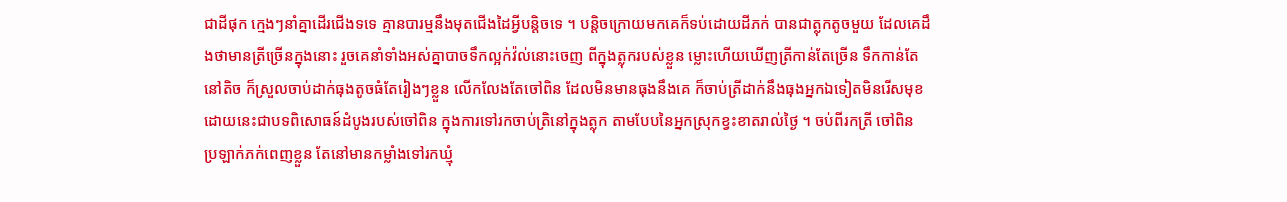ជាដីផុក ក្មេងៗនាំគ្នាដើរជើងទទេ គ្មានបារម្មនឹងមុតជើងដៃអ្វីបន្តិចទេ ។ បន្តិចក្រោយមកគេក៏ទប់ដោយដីភក់ បានជាត្លុកតូចមួយ ដែលគេដឹងថាមានត្រីច្រើនក្នុងនោះ រួចគេនាំទាំងអស់គ្នាបាចទឹកល្អក់វ៉ល់នោះចេញ ពីក្នុងត្លុករបស់ខ្លួន ម្លោះហើយឃើញត្រីកាន់តែច្រើន ទឹកកាន់តែនៅតិច ក៏ស្រួលចាប់ដាក់ធុងតូចធំតែរៀងៗខ្លួន លើកលែងតែចៅពិន ដែលមិនមានធុងនឹងគេ ក៏ចាប់ត្រីដាក់នឹងធុងអ្នកឯទៀតមិនរើសមុខ ដោយនេះជាបទពិសោធន៍ដំបូងរបស់ចៅពិន ក្នុងការទៅរកចាប់ត្រិនៅក្នុងត្លុក តាមបែបនៃអ្នកស្រុកខ្វះខាតរាល់ថ្ងៃ ។ ចប់ពីរកត្រី ចៅពិន ប្រឡាក់ភក់ពេញខ្លួន តែនៅមានកម្លាំងទៅរកឃ្មុំ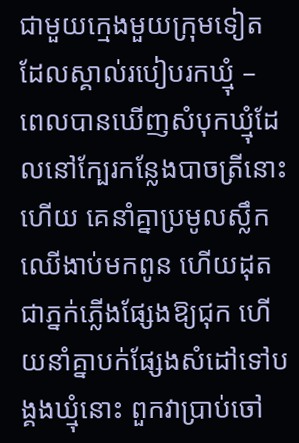ជាមួយក្មេងមួយក្រុមទៀត ដែលស្គាល់របៀបរកឃ្មុំ – ពេលបានឃើញសំបុកឃ្មុំដែលនៅក្បែរកន្លែងបាចត្រីនោះហើយ គេនាំគ្នាប្រមូលស្លឹកឈើងាប់មកពូន ហើយដុតជាភ្នក់ភ្លើងផ្សែងឱ្យជុក ហើយនាំគ្នាបក់ផ្សែងសំដៅទៅបង្គងឃ្មុំនោះ ពួកវាប្រាប់ចៅ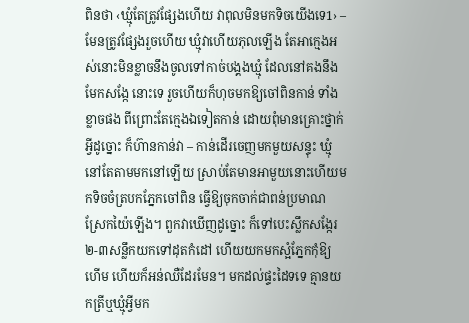ពិនថា ‹ឃ្មុំតែត្រូវផ្សែងហើយ វាពុលមិនមកទិចយើងទេ1› – មែនត្រូវផ្សែងរួចហើយ ឃ្មុំវាហើយភុលឡើង តែអាក្មេងអស់នោះមិនខ្លាចនឹងចូលទៅកាច់បង្គងឃ្មុំ ដែលនៅគងនឹងមែកសង្កែ នោះទេ រួចហើយក៏ហុចមកឱ្យចៅពិនកាន់ ទាំងខ្លាចផង ពីព្រោះតែក្មេងឯទៀតកាន់ ដោយពុំមានគ្រោះថ្នាក់អ្វីដូច្នោះ ក៏ហ៊ានកាន់វា – កាន់ដើរចេញមកមួយសន្ទុះ ឃ្មុំនៅតែតាមមកនៅឡើយ ស្រាប់តែមានអាមួយនោះហើយមកទិចចំត្របកភ្នែកចៅពិន ធ្វើឱ្យចុកចាក់ជាពន់ប្រមាណ ស្រែកយ៉ៃឡើង។ ពួកវាឃើញដូច្នោះ ក៏ទៅបេះស្លឹកសង្កែរ២-៣សន្លឹកយកទៅដុតកំដៅ ហើយយកមកស្អំភ្នែកកុំឱ្យហើម ហើយក៏អន់ឈឺដែរមែន។ មកដល់ផ្ទះដៃទទេ គ្មានយកត្រីឬឃ្មុំអ្វីមក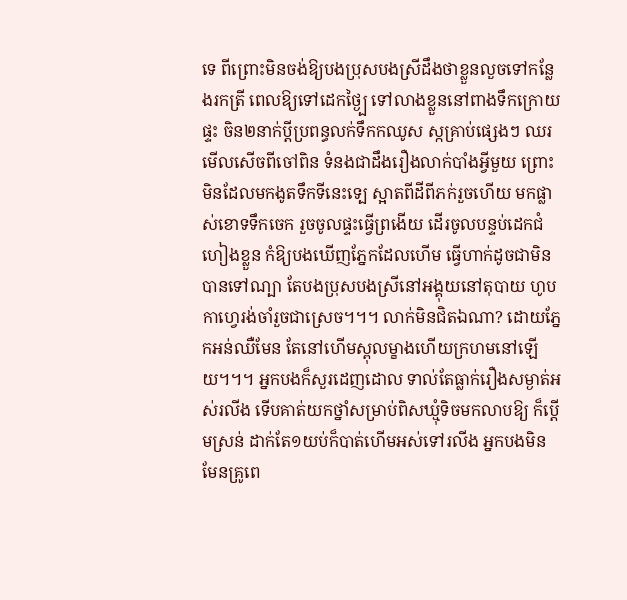ទេ ពីព្រោះមិនចង់ឱ្យបងប្រុសបងស្រីដឹងថាខ្លួនលួចទៅកន្លែងរកត្រី ពេលឱ្យទៅដេកថ្ងៃ្ប ទៅលាងខ្លួននៅពាងទឹកក្រោយផ្ទះ ចិន២នាក់ប្តីប្រពន្ធលក់ទឹកកឈូស ស្កគ្រាប់ផ្សេងៗ ឈរមើលសើចពីចៅពិន ទំនងជាដឹងរឿងលាក់បាំងអ្វីមួយ ព្រោះមិនដែលមកងូតទឹកទីនេះទ្បេ ស្អាតពីដីពីភក់រួចហើយ មកផ្លាស់ខោទទឹកចេក រួចចូលផ្ទះធ្វើព្រងើយ ដើរចូលបន្ទប់ដេកជំហៀងខ្លួន កំឱ្យបងឃើញភ្នែកដែលហើម ធ្វើហាក់ដូចជាមិនបានទៅណ្បា តែបងប្រុសបងស្រីនៅអង្គុយនៅតុបាយ ហូបកាហ្វេរង់ចាំរួចជាស្រេច។។។ លាក់មិនជិតឯណា? ដោយភ្នែកអន់ឈឺមែន តែនៅហើមស្ពុលម្ខាងហើយក្រហមនៅឡើយ។។។ អ្នកបងក៏សួរដេញដោល ទាល់តែធ្លាក់រឿងសម្ងាត់អស់រលីង ទើបគាត់យកថ្នាំសម្រាប់ពិសឃ្មុំទិចមកលាបឱ្យ ក៏ប្តើមស្រន់ ដាក់តែ១យប់ក៏បាត់ហើមអស់ទៅរលីង អ្នកបងមិនមែនគ្រូពេ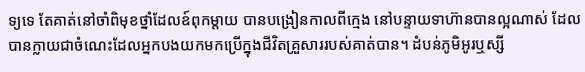ទ្យទេ តែគាត់នៅចាំពិមុខថ្នាំដែលឧ៍ពុកម្តាយ បានបង្រៀនកាលពីក្មេង នៅបន្ទាយទាហ៊ានបានល្អណាស់ ដែលបានក្លាយជាចំណេះដែលអ្នកបងយកមកប្រើក្នុងជីវិតគ្រួសាររបស់គាត់បាន។ ដំបន់ភូមិអូរឬស្សី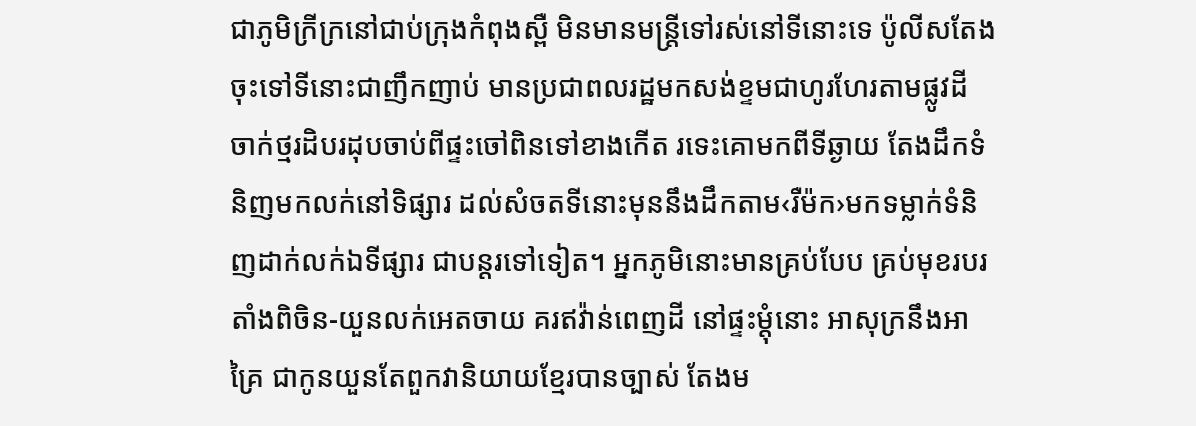ជាភូមិក្រីក្រនៅជាប់ក្រុងកំពុងស្ពឺ មិនមានមន្ត្រីទៅរស់នៅទីនោះទេ ប៉ូលីសតែងចុះទៅទីនោះជាញឹកញាប់ មានប្រជាពលរដ្ឋមកសង់ខ្ទមជាហូរហែរតាមផ្លូវដី ចាក់ថ្មរដិបរដុបចាប់ពីផ្ទះចៅពិនទៅខាងកើត រទេះគោមកពីទីឆ្ងាយ តែងដឹកទំនិញមកលក់នៅទិផ្សារ ដល់សំចតទីនោះមុននឹងដឹកតាម‹រឺម៉ក›មកទម្លាក់ទំនិញដាក់លក់ឯទីផ្សារ ជាបន្តរទៅទៀត។ អ្នកភូមិនោះមានគ្រប់បែប គ្រប់មុខរបរ តាំងពិចិន-យួនលក់អេតចាយ គរឥវ៉ាន់ពេញដី នៅផ្ទះម្តុំនោះ អាសុក្រនឹងអាគ្រៃ ជាកូនយួនតែពួកវានិយាយខ្មែរបានច្បាស់ តែងម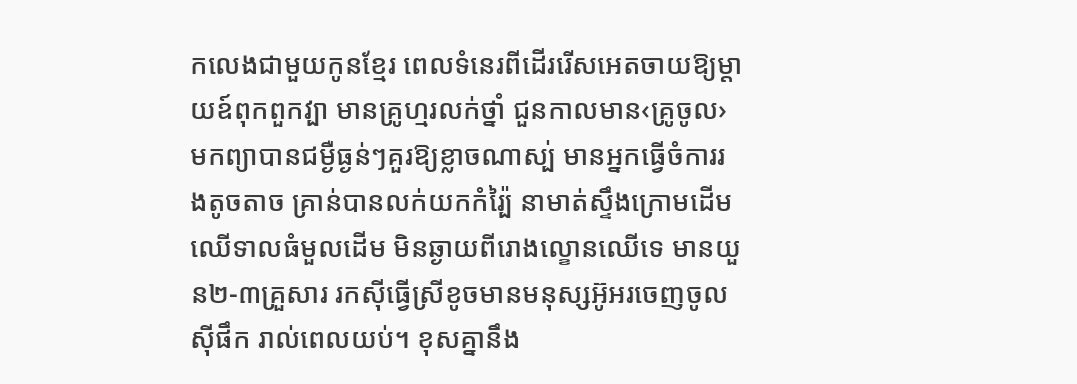កលេងជាមួយកូនខ្មែរ ពេលទំនេរពីដើររើសអេតចាយឱ្យម្តាយឧ៍ពុកពួកវ្បា មានគ្រូហ្មរលក់ថ្នាំ ជួនកាលមាន‹គ្រូចូល› មកព្យាបានជម្ងឺធ្ងន់ៗគួរឱ្យខ្លាចណាស្ប់ មានអ្នកធ្វើចំការរងតូចតាច គ្រាន់បានលក់យកកំរ្ប៉ៃ នាមាត់ស្ទឹងក្រោមដើមឈើទាលធំមួលដើម មិនឆ្ងាយពីរោងល្ខោនឈើទេ មានយួន២-៣គ្រួសារ រកស៊ីធ្វើស្រីខូចមានមនុស្សអ៊ូអរចេញចូលស៊ីផឹក រាល់ពេលយប់។ ខុសគ្នានឹង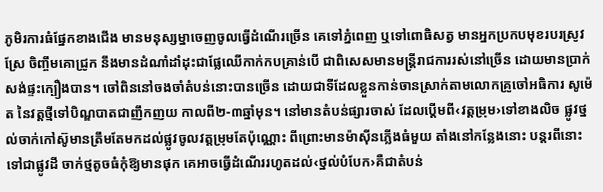ភូមិរការធំផ្នែកខាងជើង មានមនុស្សម្នាចេញចូលធ្វើដំណើរច្រើន គេទៅភ្នំពេញ ឬទៅពោធិសត្វ មានអ្នកប្រកបមុខរបរស្រូវស្រែ ចិញ្ចឹមគោជ្រូក នឹងមានដំណាំដាំដុះជាផ្លែឈើកាក់កបគ្រាន់បើ ជាពិសេសមានមន្ត្រីរាជការរស់នៅច្រើន ដោយមានប្រាក់សង់ផ្ទះក្បឿងបាន។ ចៅពិននៅចងចាំតំបន់នោះបានច្រើន ដោយជាទីដែលខ្លួនកាន់ចានស្រាក់តាមលោកគ្រូចៅអធិការ សូម៉េត នៃវត្តថ្មីទៅបិណ្ឌបាតជាញឹកញយ កាលពី២-៣ឆ្នាំមុន។ នៅមានតំបន់ផ្សារចាស់ ដែលប្តើមពី‹វត្តម្រុម›ទៅខាងលិច ផ្លូវថ្នល់ចាក់កៅស៊ូមានត្រឹមតែមកដល់ផ្លូវចូលវត្តម្រុមតែប៉ុណ្ណោះ ពីព្រោះមានម៉ាស៊ីនភ្លើងធំមួយ តាំងនៅកន្លែងនោះ បន្តរពីនោះទៅជាផ្លូវដី ចាក់ថ្មតូចធំកុំឱ្យមានផុក គេអាចធ្វើដំណើររហូតដល់‹ថ្នល់បំបែក›គឺជាតំបន់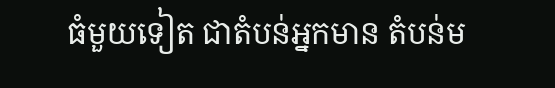ធំមួយទៀត ជាតំបន់អ្នកមាន តំបន់ម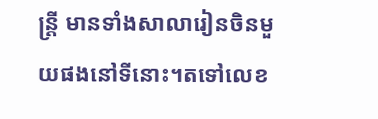ន្ត្រី មានទាំងសាលារៀនចិនមួយផងនៅទីនោះ។តទៅលេខ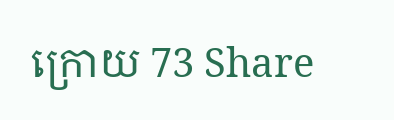ក្រោយ 73 Share